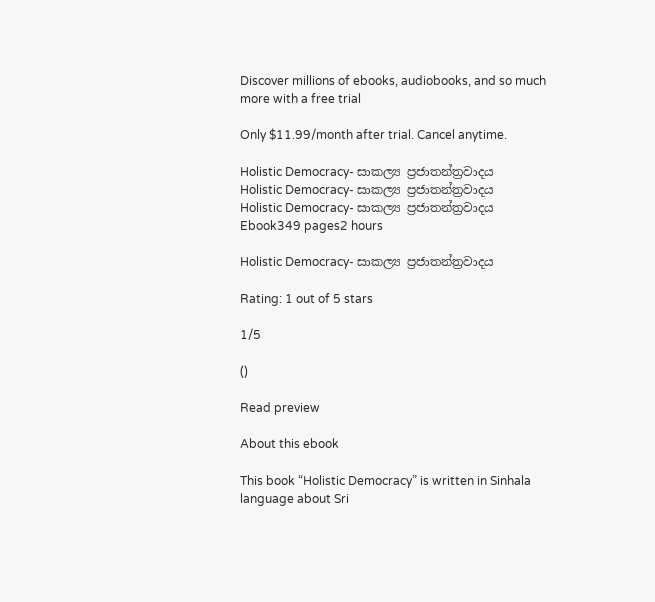Discover millions of ebooks, audiobooks, and so much more with a free trial

Only $11.99/month after trial. Cancel anytime.

Holistic Democracy- සාකල්‍ය ප්‍රජාතන්ත්‍රවාදය
Holistic Democracy- සාකල්‍ය ප්‍රජාතන්ත්‍රවාදය
Holistic Democracy- සාකල්‍ය ප්‍රජාතන්ත්‍රවාදය
Ebook349 pages2 hours

Holistic Democracy- සාකල්‍ය ප්‍රජාතන්ත්‍රවාදය

Rating: 1 out of 5 stars

1/5

()

Read preview

About this ebook

This book “Holistic Democracy” is written in Sinhala language about Sri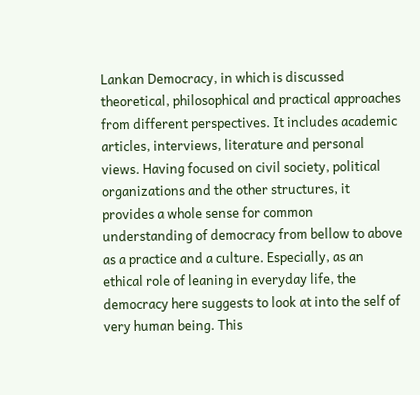Lankan Democracy, in which is discussed theoretical, philosophical and practical approaches from different perspectives. It includes academic articles, interviews, literature and personal views. Having focused on civil society, political organizations and the other structures, it provides a whole sense for common understanding of democracy from bellow to above as a practice and a culture. Especially, as an ethical role of leaning in everyday life, the democracy here suggests to look at into the self of very human being. This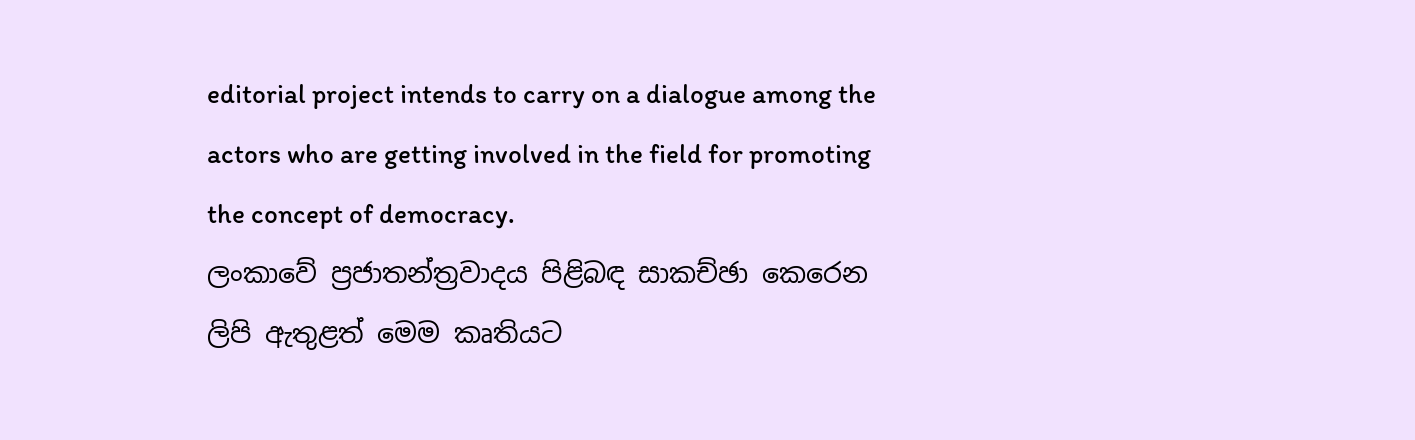editorial project intends to carry on a dialogue among the actors who are getting involved in the field for promoting the concept of democracy.
ලංකාවේ ප්‍රජාතන්ත්‍රවාදය පිළිබඳ සාකච්ඡා කෙරෙන ලිපි ඇතුළත් මෙම කෘතියට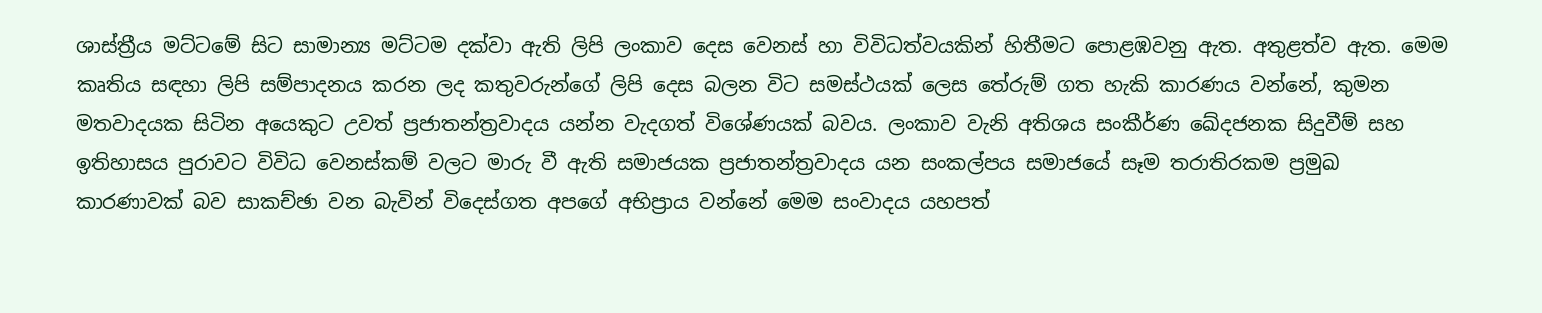ශාස්ත්‍රීය මට්ටමේ සිට සාමාන්‍ය මට්ටම දක්වා ඇති ලිපි ලංකාව දෙස වෙනස් හා විවිධත්වයකින් හිතීමට පොළඹවනු ඇත. අතුළත්ව ඇත. මෙම කෘතිය සඳහා ලිපි සම්පාදනය කරන ලද කතුවරුන්ගේ ලිපි දෙස බලන විට සමස්ථයක් ලෙස තේරුම් ගත හැකි කාරණය වන්නේ, කුමන මතවාදයක සිටින අයෙකුට උවත් ප්‍රජාතන්ත්‍රවාදය යන්න වැදගත් විශේණයක් බවය. ලංකාව වැනි අතිශය සංකීර්ණ ඛේදජනක සිදුවීම් සහ ඉතිහාසය පුරාවට විවිධ වෙනස්කම් වලට මාරු වී ඇති සමාජයක ප්‍රජාතන්ත්‍රවාදය යන සංකල්පය සමාජයේ සෑම තරාතිරකම ප්‍රමුඛ කාරණාවක් බව සාකච්ඡා වන බැවින් විදෙස්ගත අපගේ අභිප්‍රාය වන්නේ මෙම සංවාදය යහපත්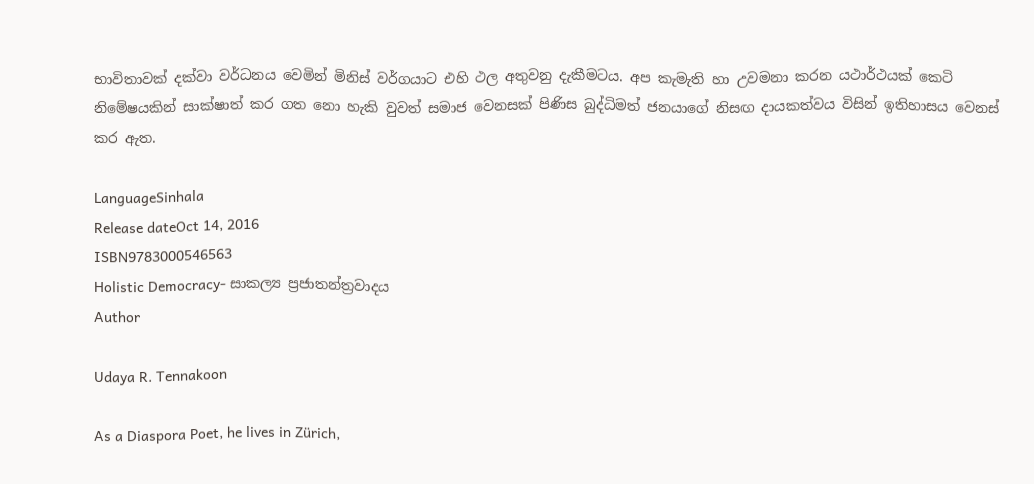භාවිතාවක් දක්වා වර්ධනය වෙමින් මිනිස් වර්ගයාට එහි ථල අතුවනු දැකීමටය. අප කැමැති හා උවමනා කරන යථාර්ථයක් කෙටි නිමේෂයකින් සාක්ෂාත් කර ගත නො හැකි වුවත් සමාජ වෙනසක් පිණිස බුද්ධිමත් ජනයාගේ නිසඟ දායකත්වය විසින් ඉතිහාසය වෙනස් කර ඇත.

LanguageSinhala
Release dateOct 14, 2016
ISBN9783000546563
Holistic Democracy- සාකල්‍ය ප්‍රජාතන්ත්‍රවාදය
Author

Udaya R. Tennakoon

As a Diaspora Poet, he lives in Zürich,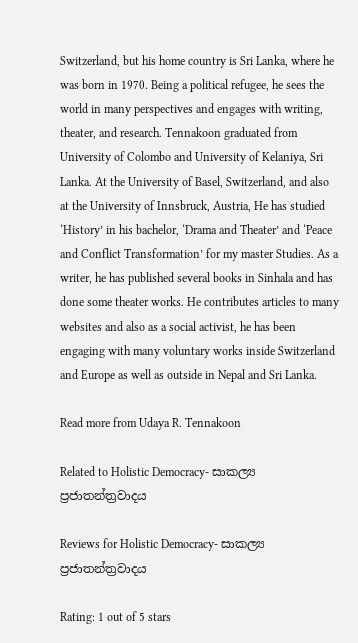Switzerland, but his home country is Sri Lanka, where he was born in 1970. Being a political refugee, he sees the world in many perspectives and engages with writing, theater, and research. Tennakoon graduated from University of Colombo and University of Kelaniya, Sri Lanka. At the University of Basel, Switzerland, and also at the University of Innsbruck, Austria, He has studied ‘History’ in his bachelor, ‘Drama and Theater’ and ‘Peace and Conflict Transformation’ for my master Studies. As a writer, he has published several books in Sinhala and has done some theater works. He contributes articles to many websites and also as a social activist, he has been engaging with many voluntary works inside Switzerland and Europe as well as outside in Nepal and Sri Lanka.

Read more from Udaya R. Tennakoon

Related to Holistic Democracy- සාකල්‍ය ප්‍රජාතන්ත්‍රවාදය

Reviews for Holistic Democracy- සාකල්‍ය ප්‍රජාතන්ත්‍රවාදය

Rating: 1 out of 5 stars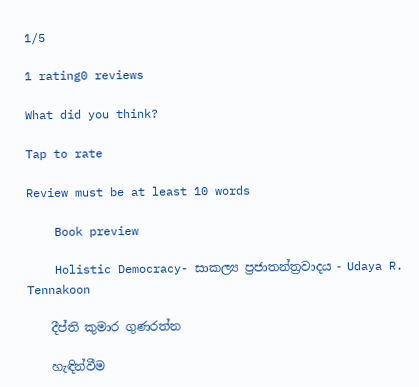1/5

1 rating0 reviews

What did you think?

Tap to rate

Review must be at least 10 words

    Book preview

    Holistic Democracy- සාකල්‍ය ප්‍රජාතන්ත්‍රවාදය - Udaya R. Tennakoon

    දීප්ති කුමාර ගුණරත්න

    හැඳින්වීම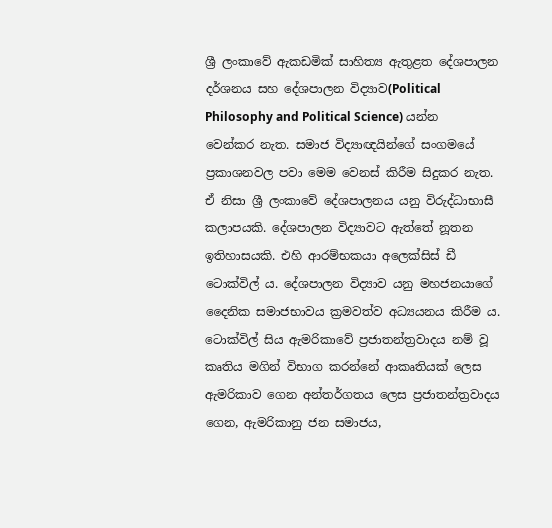ශ්‍රී ලංකාවේ ඇකඩමික් සාහිත්‍ය ඇතුළත දේශපාලන දර්ශනය සහ දේශපාලන විද්‍යාව(Political Philosophy and Political Science) යන්න වෙන්කර නැත. සමාජ විද්‍යාඥයින්ගේ සංගමයේ ප්‍රකාශනවල පවා මෙම වෙනස් කිරීම සිදුකර නැත. ඒ නිසා ශ්‍රී ලංකාවේ දේශපාලනය යනු විරුද්ධාභාසී කලාපයකි. දේශපාලන විද්‍යාවට ඇත්තේ නූතන ඉතිහාසයකි. එහි ආරම්භකයා අලෙක්සිස් ඩී ටොක්විල් ය. දේශපාලන විද්‍යාව යනු මහජනයාගේ දෛනික සමාජභාවය ක්‍රමවත්ව අධ්‍යයනය කිරීම ය. ටොක්විල් සිය ඇමරිකාවේ ප්‍රජාතන්ත්‍රවාදය නම් වූ කෘතිය මගින් විභාග කරන්නේ ආකෘතියක් ලෙස ඇමරිකාව ගෙන අන්තර්ගතය ලෙස ප්‍රජාතන්ත්‍රවාදය ගෙන, ඇමරිකානු ජන සමාජය,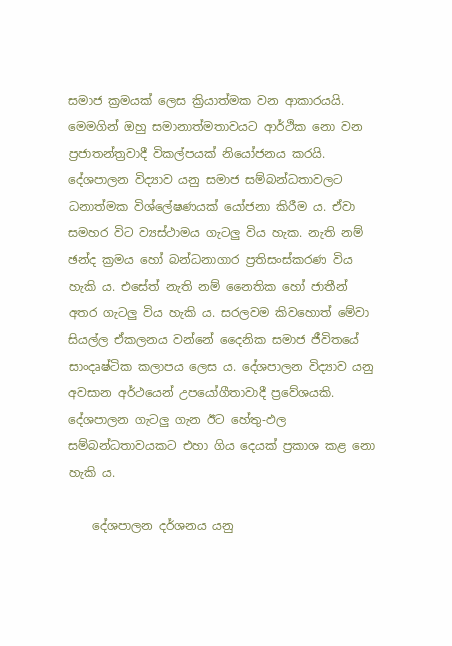සමාජ ක්‍රමයක් ලෙස ක්‍රියාත්මක වන ආකාරයයි. මෙමගින් ඔහු සමානාත්මතාවයට ආර්ථික නො වන ප්‍රජාතන්ත්‍රවාදී විකල්පයක් නියෝජනය කරයි. දේශපාලන විද්‍යාව යනු සමාජ සම්බන්ධතාවලට ධනාත්මක විශ්ලේෂණයක් යෝජනා කිරීම ය. ඒවා සමහර විට ව්‍යස්ථාමය ගැටලු විය හැක. නැති නම් ඡන්ද ක්‍රමය හෝ බන්ධනාගාර ප්‍රතිසංස්කරණ විය හැකි ය. එසේත් නැති නම් නෛතික හෝ ජාතීන් අතර ගැටලු විය හැකි ය. සරලවම කිවහොත් මේවා සියල්ල ඒකලනය වන්නේ දෛනික සමාජ ජීවිතයේ සාංදෘෂ්ටික කලාපය ලෙස ය. දේශපාලන විද්‍යාව යනු අවසාන අර්ථයෙන් උපයෝගීතාවාදී ප්‍රවේශයකි. දේශපාලන ගැටලු ගැන ඊට හේතු-ඵල සම්බන්ධතාවයකට එහා ගිය දෙයක් ප්‍රකාශ කළ නො හැකි ය.

    දේශපාලන දර්ශනය යනු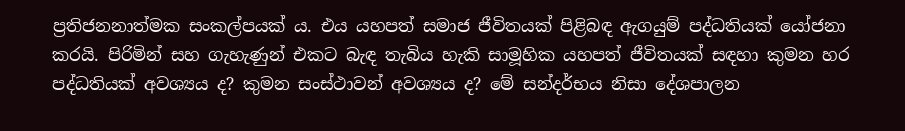ප්‍රතිජනනාත්මක සංකල්පයක් ය. එය යහපත් සමාජ ජීවිතයක් පිළිබඳ ඇගයුම් පද්ධතියක් යෝජනා කරයි. පිරිමින් සහ ගැහැණුන් එකට බැඳ තැබිය හැකි සාමූහික යහපත් ජීවිතයක් සඳහා කුමන හර පද්ධතියක් අවශ්‍යය ද? කුමන සංස්ථාවන් අවශ්‍යය ද? මේ සන්දර්භය නිසා දේශපාලන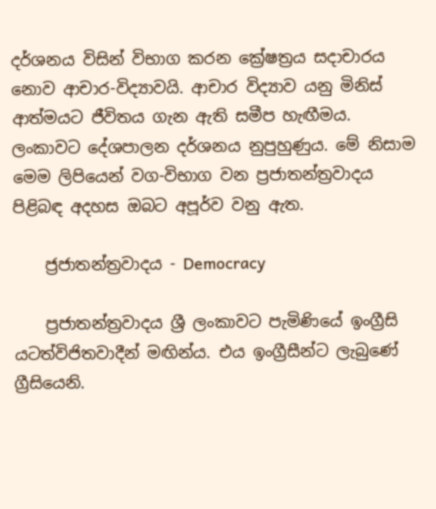දර්ශනය විසින් විභාග කරන ක්‍රේෂත්‍රය සදාචාරය නොව ආචාර-විද්‍යාවයි. ආචාර විද්‍යාව යනු මිනිස් ආත්මයට ජීවිතය ගැන ඇති සමීප හැඟීමය. ලංකාවට දේශපාලන දර්ශනය නුපුහුණුය. මේ නිසාම මෙම ලිපියෙන් වග-විභාග වන ප්‍රජාතන්ත්‍රවාදය පිළිබඳ අදහස ඔබට අපූර්ව වනු ඇත.

    ජ්‍රජාතන්ත්‍රවාදය - Democracy

    ප්‍රජාතන්ත්‍රවාදය ශ්‍රී ලංකාවට පැමිණියේ ඉංග්‍රීසි යටත්විජිතවාදීන් මඟින්ය. එය ඉංග්‍රීසීන්ට ලැබුණේ ග්‍රීසියෙනි.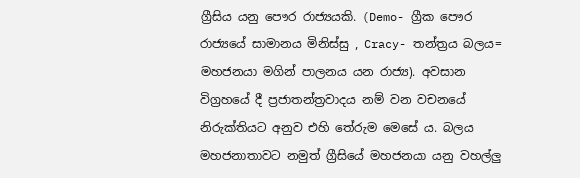ග්‍රීසිය යනු පෞර රාජ්‍යයකි. (Demo- ග්‍රීක පෞර රාජ්‍යයේ සාමානය මිනිස්සු , Cracy- තන්ත්‍රය බලය= මහජනයා මගින් පාලනය යන රාජ්‍ය). අවසාන විග්‍රහයේ දී ප්‍රජාතන්ත්‍රවාදය නම් වන වචනයේ නිරුක්තියට අනුව එහි තේරුම මෙසේ ය. බලය මහජනාතාවට නමුත් ග්‍රීසියේ මහජනයා යනු වහල්ලු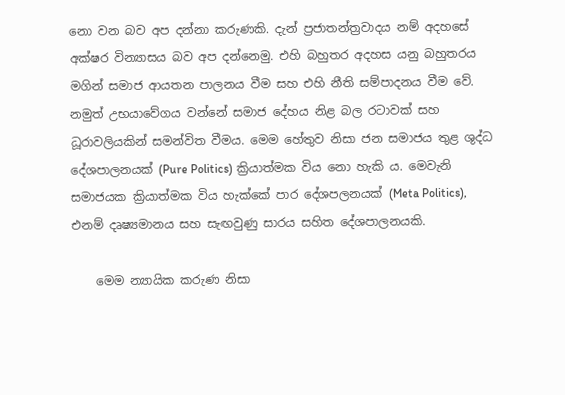නො වන බව අප දන්නා කරුණකි. දැන් ප්‍රජාතන්ත්‍රවාදය නම් අදහසේ අක්ෂර වින්‍යාසය බව අප දන්නෙමු. එහි බහුතර අදහස යනු බහුතරය මගින් සමාජ ආයතන පාලනය වීම සහ එහි නීති සම්පාදනය වීම වේ. නමුත් උභයාවේගය වන්නේ සමාජ දේහය නිළ බල රටාවක් සහ ධූරාවලියකින් සමන්විත වීමය. මෙම හේතුව නිසා ජන සමාජය තුළ ශුද්ධ දේශපාලනයක් (Pure Politics) ක්‍රියාත්මක විය නො හැකි ය. මෙවැනි සමාජයක ක්‍රියාත්මක විය හැක්කේ පාර දේශපලනයක් (Meta Politics), එනම් දෘෂ්‍යමානය සහ සැඟවුණු සාරය සහිත දේශපාලනයකි.

    මෙම න්‍යායික කරුණ නිසා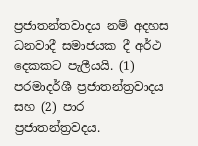ප්‍රජාතන්තවාදය නම් අදහස ධනවාදී සමාජයක දී අර්ථ දෙකකට පැලීයයි. (1) පරමාදර්ශී ප්‍රජාතන්ත්‍රවාදය සහ (2) පාර ප්‍රජාතන්ත්‍රවදය.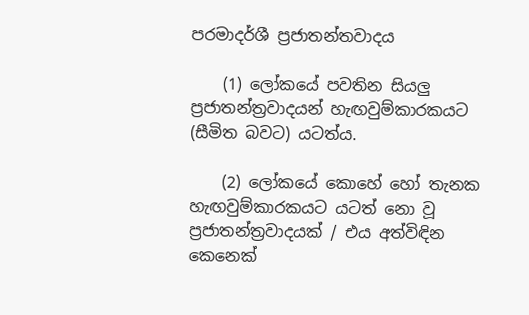පරමාදර්ශී ප්‍රජාතන්තවාදය

    (1) ලෝකයේ පවතින සියලු ප්‍රජාතන්ත්‍රවාදයන් හැඟවුම්කාරකයට (සීමිත බවට) යටත්ය.

    (2) ලෝකයේ කොහේ හෝ තැනක හැඟවුම්කාරකයට යටත් නො වූ ප්‍රජාතන්ත්‍රවාදයක් / එය අත්විඳින කෙනෙක්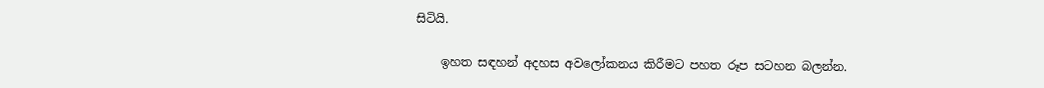සිටියි.

    ඉහත සඳහන් අදහස අවලෝකනය කිරීමට පහත රූප සටහන බලන්න.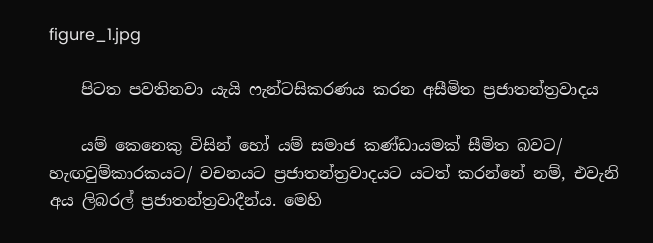figure_1.jpg

    පිටත පවතිනවා යැයි ෆැන්ටසිකරණය කරන අසීමිත ප්‍රජාතන්ත්‍රවාදය

    යම් කෙනෙකු විසින් හෝ යම් සමාජ කණ්ඩායමක් සීමිත බවට/ හැඟවුම්කාරකයට/ වචනයට ප්‍රජාතන්ත්‍රවාදයට යටත් කරන්නේ නම්, එවැනි අය ලිබරල් ප්‍රජාතන්ත්‍රවාදීන්ය. මෙහි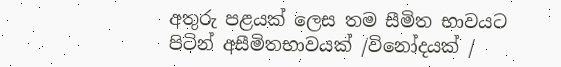අතුරු පළයක් ලෙස තම සීමිත භාවයට පිටින් අසීමිතභාවයක් /විනෝදයක් /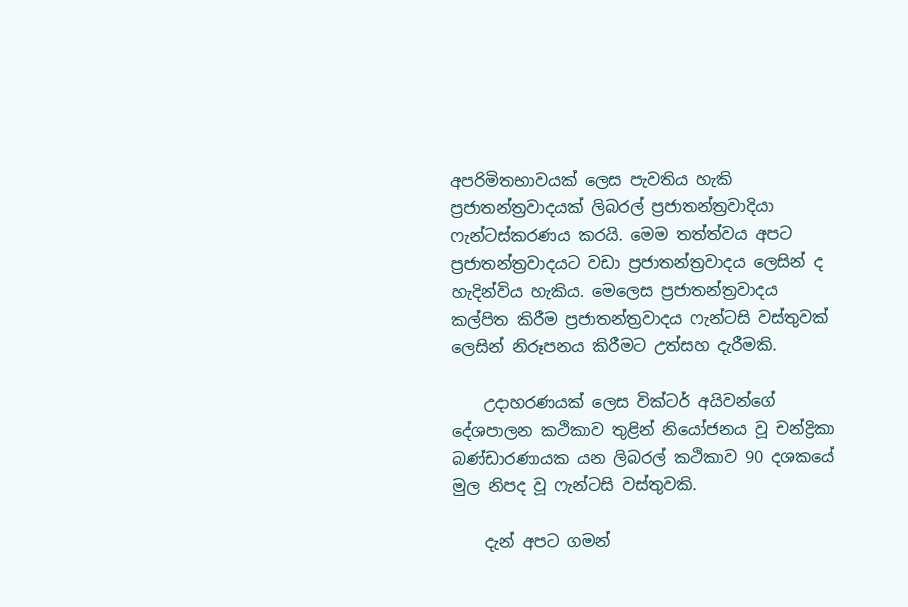අපරිමිතභාවයක් ලෙස පැවතිය හැකි ප්‍රජාතන්ත්‍රවාදයක් ලිබරල් ප්‍රජාතන්ත්‍රවාදියා ෆැන්ටස්කරණය කරයි. මෙම තත්ත්වය අපට ප්‍රජාතන්ත්‍රවාදයට වඩා ප්‍රජාතන්ත්‍රවාදය ලෙසින් ද හැදින්විය හැකිය. මෙලෙස ප්‍රජාතන්ත්‍රවාදය කල්පිත කිරීම ප්‍රජාතන්ත්‍රවාදය ෆැන්ටසි වස්තුවක් ලෙසින් නිරූපනය කිරීමට උත්සහ දැරීමකි.

    උදාහරණයක් ලෙස වික්ටර් අයිවන්ගේ දේශපාලන කථිකාව තුළින් නියෝජනය වූ චන්ද්‍රිකා බණ්ඩාරණායක යන ලිබරල් කථිකාව 90 දශකයේ මුල නිපද වූ ෆැන්ටසි වස්තුවකි.

    දැන් අපට ගමන්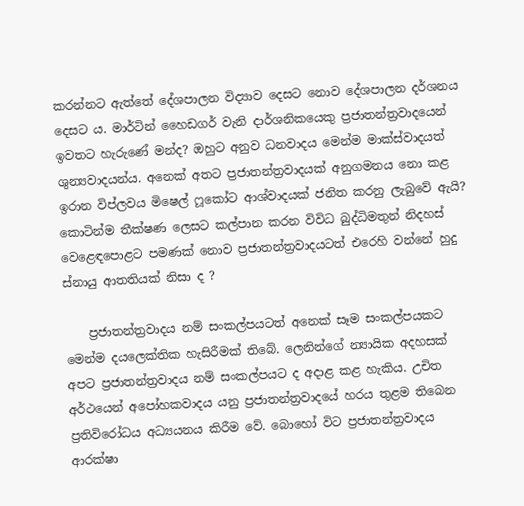කරන්නට ඇත්තේ දේශපාලන විද්‍යාව දෙසට නොව දේශපාලන දර්ශනය දෙසට ය. මාර්ටින් හෛඩගර් වැනි දාර්ශනිකයෙකු ප්‍රජාතන්ත්‍රවාදයෙන් ඉවතට හැරුණේ මන්ද? ඔහුට අනුව ධනවාදය මෙන්ම මාක්ස්වාදයත් ශුන්‍යවාදයන්ය. අනෙක් අතට ප්‍රජාතන්ත්‍රවාදයක් අනුගමනය නො කළ ඉරාන විප්ලවය මිෂෙල් ෆූකෝට ආශ්වාදයක් ජනිත කරනු ලැබුවේ ඇයි? කොටින්ම තීක්ෂණ ලෙසට කල්පාන කරන විවිධ බුද්ධිමතුන් නිදහස් වෙළෙඳපොළට පමණක් නොව ප්‍රජාතන්ත්‍රවාදයටත් එරෙහි වන්නේ හුදු ස්නායු ආතතියක් නිසා ද ?

    ප්‍රජාතන්ත්‍රවාදය නම් සංකල්පයටත් අනෙක් සෑම සංකල්පයකට මෙන්ම දයලෙක්තික හැසිරීමක් තිබේ. ලෙනින්ගේ න්‍යායික අදහසක් අපට ප්‍රජාතන්ත්‍රවාදය නම් සංකල්පයට ද අදාළ කළ හැකිය. උචිත අර්ථයෙන් අපෝහකවාදය යනු ප්‍රජාතන්ත්‍රවාදයේ හරය තුළම තිබෙන ප්‍රතිවිරෝධය අධ්‍යයනය කිරීම වේ. බොහෝ විට ප්‍රජාතන්ත්‍රවාදය ආරක්ෂා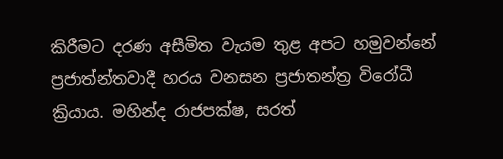කිරීමට දරණ අසීමිත වැයම තුළ අපට හමුවන්නේ ප්‍රජාත්න්තවාදී හරය වනසන ප්‍රජාතන්ත්‍ර විරෝධී ක්‍රියාය. මහින්ද රාජපක්ෂ, සරත්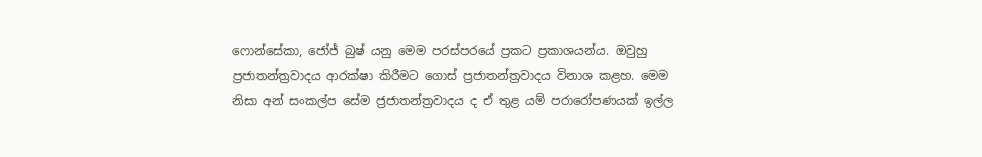ෆොන්සේකා, ජෝජ් බුෂ් යනු මෙම පරස්පරයේ ප්‍රකට ප්‍රකාශයන්ය. ඔවුහු ප්‍රජාතන්ත්‍රවාදය ආරක්ෂා කිරීමට ගොස් ප්‍රජාතන්ත්‍රවාදය විනාශ කළහ. මෙම නිසා අන් සංකල්ප සේම ජ්‍රජාතන්ත්‍රවාදය ද ඒ තුළ යම් පරාරෝපණයක් ඉල්ල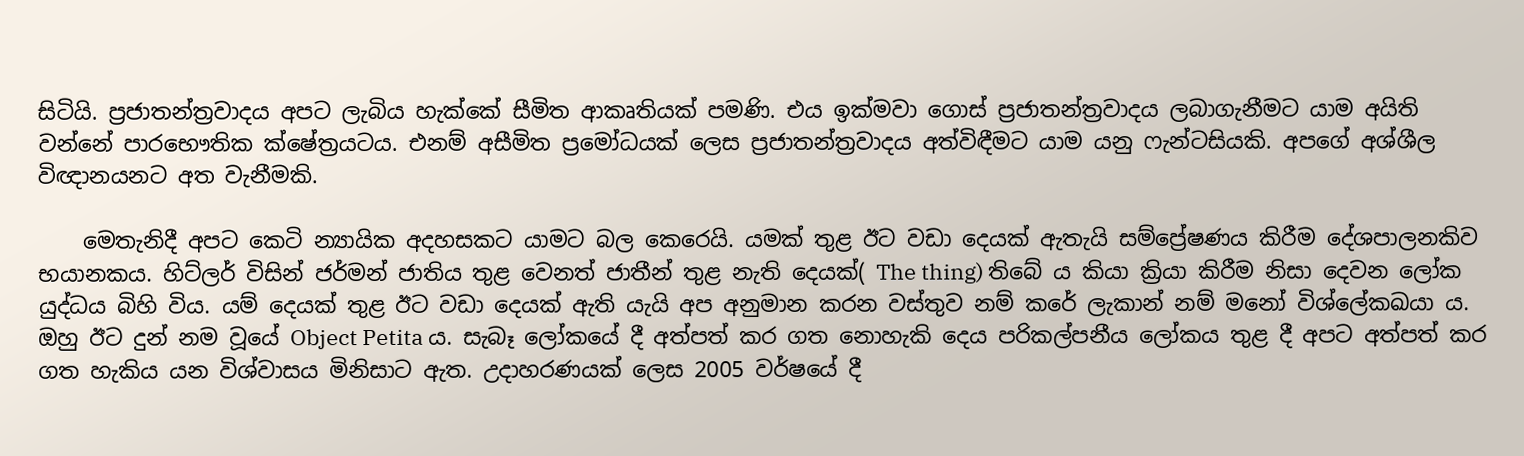සිටියි. ප්‍රජාතන්ත්‍රවාදය අපට ලැබිය හැක්කේ සීමිත ආකෘතියක් පමණි. එය ඉක්මවා ගොස් ප්‍රජාතන්ත්‍රවාදය ලබාගැනීමට යාම අයිති වන්නේ පාරභෞතික ක්ෂේත්‍රයටය. එනම් අසීමිත ප්‍රමෝධයක් ලෙස ප්‍රජාතන්ත්‍රවාදය අත්විඳීමට යාම යනු ෆැන්ටසියකි. අපගේ අශ්ශීල විඥානයනට අත වැනීමකි.

    මෙතැනිදී අපට කෙටි න්‍යායික අදහසකට යාමට බල කෙරෙයි. යමක් තුළ ඊට වඩා දෙයක් ඇතැයි සම්ප්‍රේෂණය කිරීම දේශපාලනකිව භයානකය. හිට්ලර් විසින් ජර්මන් ජාතිය තුළ වෙනත් ජාතීන් තුළ නැති දෙයක්( The thing) තිබේ ය කියා ක්‍රියා කිරීම නිසා දෙවන ලෝක යුද්ධය බිහි විය. යම් දෙයක් තුළ ඊට වඩා දෙයක් ඇති යැයි අප අනුමාන කරන වස්තුව නම් කරේ ලැකාන් නම් මනෝ විශ්ලේකඛයා ය. ඔහු ඊට දුන් නම වූයේ Object Petita ය. සැබෑ ලෝකයේ දී අත්පත් කර ගත නොහැකි දෙය පරිකල්පනීය ලෝකය තුළ දී අපට අත්පත් කර ගත හැකිය යන විශ්වාසය මිනිසාට ඇත. උදාහරණයක් ලෙස 2005 වර්ෂයේ දී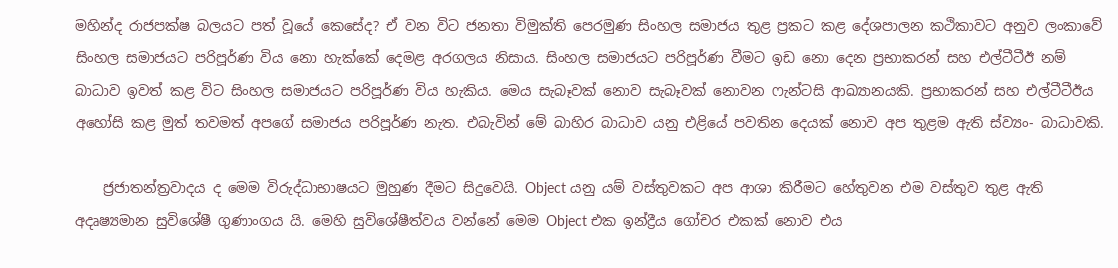මහින්ද රාජපක්ෂ බලයට පත් වූයේ කෙසේද? ඒ වන විට ජනතා විමුක්ති පෙරමුණ සිංහල සමාජය තුළ ප්‍රකට කළ දේශපාලන කථිකාවට අනුව ලංකාවේ සිංහල සමාජයට පරිපූර්ණ විය නො හැක්කේ දෙමළ අරගලය නිසාය. සිංහල සමාජයට පරිපූර්ණ වීමට ඉඩ නො දෙන ප්‍රභාකරන් සහ එල්ටීටීඊ නම් බාධාව ඉවත් කළ විට සිංහල සමාජයට පරිපූර්ණ විය හැකිය. මෙය සැබෑවක් නොව සැබෑවක් නොවන ෆැන්ටසි ආඛ්‍යානයකි. ප්‍රභාකරන් සහ එල්ටීටීඊය අහෝසි කළ මුත් තවමත් අපගේ සමාජය පරිපූර්ණ නැත. එබැවින් මේ බාහිර බාධාව යනු එළියේ පවතින දෙයක් නොව අප තුළම ඇති ස්ව්‍යං- බාධාවකි.

    ජ්‍රජාතන්ත්‍රවාදය ද මෙම විරුද්ධාභාෂයට මුහුණ දීමට සිදුවෙයි. Object යනු යම් වස්තුවකට අප ආශා කිරීමට හේතුවන එම වස්තුව තුළ ඇති අදෘෂ්‍යමාන සුවිශේෂී ගුණාංගය යි. මෙහි සුවිශේෂීත්වය වන්නේ මෙම Object එක ඉන්ද්‍රීය ගෝචර එකක් නොව එය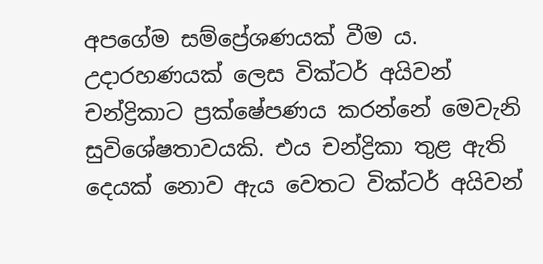අපගේම සම්ප්‍රේශණයක් වීම ය. උදාරහණයක් ලෙස වික්ටර් අයිවන් චන්ද්‍රිකාට ප්‍රක්ෂේපණය කරන්නේ මෙවැනි සුවිශේෂතාවයකි. එය චන්ද්‍රිකා තුළ ඇති දෙයක් නොව ඇය වෙතට වික්ටර් අයිවන්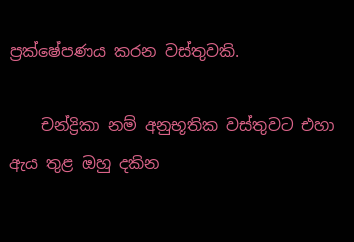ප්‍රක්ෂේපණය කරන වස්තුවකි.

    චන්ද්‍රිකා නම් අනුභූතික වස්තුවට එහා ඇය තුළ ඔහු දකින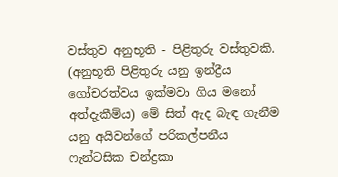වස්තුව අනුභූති - පිළිතුරු වස්තුවකි. (අනුභූති පිළිතුරු යනු ඉන්ද්‍රීය ගෝචරත්වය ඉක්මවා ගිය මනෝ අත්දැකීම්ය) මේ සිත් ඇද බැඳ ගැනීම යනු අයිවන්ගේ පරිකල්පනීය ෆැන්ටසික චන්ද්‍රකා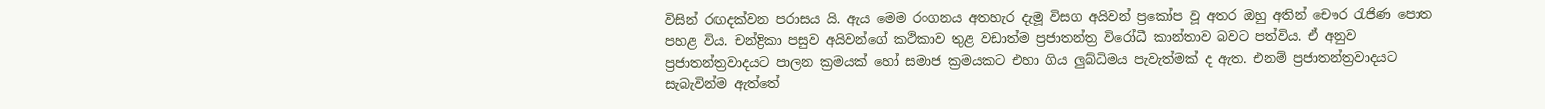විසින් රඟදක්වන පරාසය යි. ඇය මෙම රංගනය අතහැර දැමූ විසග අයිවන් ප්‍රකෝප වූ අතර ඔහු අතින් චෞර රැජිණ පොත පහළ විය. චන්ද්‍රිකා පසුව අයිවන්ගේ කථිකාව තුළ වඩාත්ම ප්‍රජාතන්ත්‍ර විරෝධී කාන්තාව බවට පත්විය. ඒ අනුව ප්‍රජාතන්ත්‍රවාදයට පාලන ක්‍රමයක් හෝ සමාජ ක්‍රමයකට එහා ගිය ලුබ්ධිමය පැවැත්මක් ද ඇත. එනම් ප්‍රජාතන්ත්‍රවාදයට සැබැවින්ම ඇත්තේ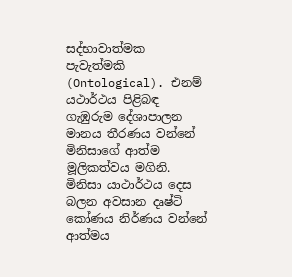සද්භාවාත්මක පැවැත්මකි (Ontological). එනම් යථාර්ථය පිළිබඳ ගැඹුරුම දේශාපාලන මානය තීරණය වන්නේ මිනිසාගේ ආත්ම මූලිකත්වය මගිනි. මිනිසා යාථාර්ථය දෙස බලන අවසාන දෘෂ්ටි කෝණය නිර්ණය වන්නේ ආත්මය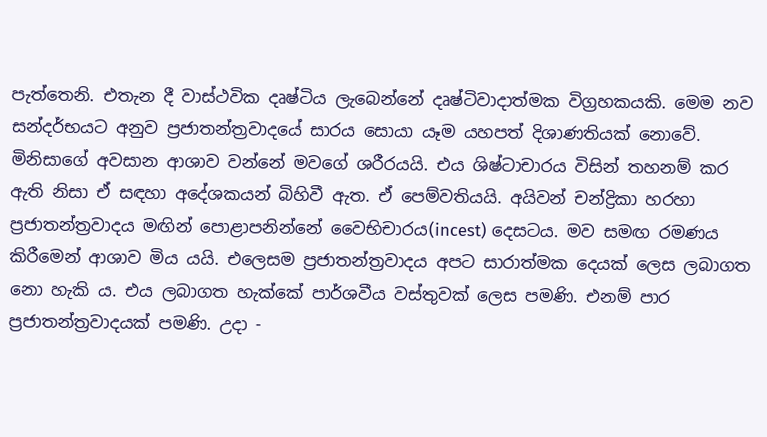පැත්තෙනි. එතැන දී වාස්ථවික දෘෂ්ටිය ලැබෙන්නේ දෘෂ්ටිවාදාත්මක විග්‍රහකයකි. මෙම නව සන්දර්භයට අනුව ප්‍රජාතන්ත්‍රවාදයේ සාරය සොයා යෑම යහපත් දිශාණතියක් නොවේ. මිනිසාගේ අවසාන ආශාව වන්නේ මවගේ ශරීරයයි. එය ශිෂ්ටාචාරය විසින් තහනම් කර ඇති නිසා ඒ සඳහා අදේශකයන් බිහිවී ඇත. ඒ පෙම්වතියයි. අයිවන් චන්ද්‍රිකා හරහා ප්‍රජාතන්ත්‍රවාදය මඟින් පොළාපනින්නේ වෛභිචාරය(incest) දෙසටය. මව සමඟ රමණය කිරීමෙන් ආශාව මිය යයි. එලෙසම ප්‍රජාතන්ත්‍රවාදය අපට සාරාත්මක දෙයක් ලෙස ලබාගත නො හැකි ය. එය ලබාගත හැක්කේ පාර්ශවීය වස්තුවක් ලෙස පමණි. එනම් පාර ප්‍රජාතන්ත්‍රවාදයක් පමණි. උදා -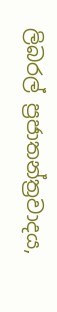ලිබරල් ප්‍රජාතන්ත්‍රවාදය,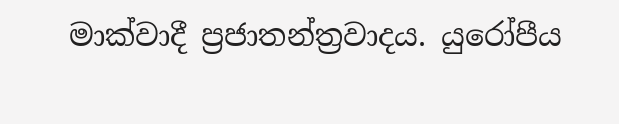මාක්වාදී ප්‍රජාතන්ත්‍රවාදය. යුරෝපීය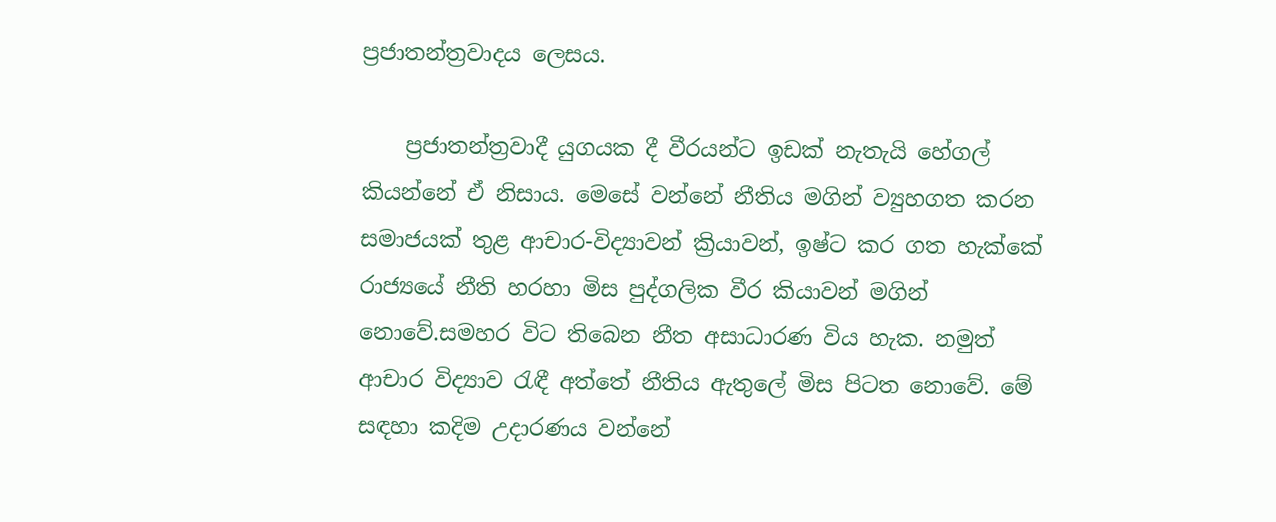ප්‍රජාතන්ත්‍රවාදය ලෙසය.

    ප්‍රජාතන්ත්‍රවාදී යුගයක දී වීරයන්ට ඉඩක් නැතැයි හේගල් කියන්නේ ඒ නිසාය. මෙසේ වන්නේ නීතිය මගින් ව්‍යුහගත කරන සමාජයක් තුළ ආචාර-විද්‍යාවන් ක්‍රියාවන්, ඉෂ්ට කර ගත හැක්කේ රාජ්‍යයේ නීති හරහා මිස පුද්ගලික වීර කියාවන් මගින් නොවේ.සමහර විට තිබෙන නීත අසාධාරණ විය හැක. නමුත් ආචාර විද්‍යාව රැඳී අත්තේ නීතිය ඇතුලේ මිස පිටත නොවේ. මේ සඳහා කදිම උදාරණය වන්නේ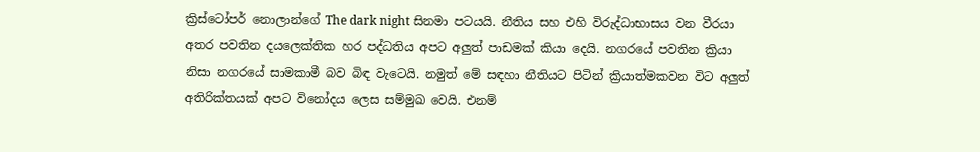ක්‍රිස්ටෝපර් නොලාන්ගේ The dark night සිනමා පටයයි. නීතිය සහ එහි විරුද්ධාභාසය වන වීරයා අතර පවතින දයලෙක්තික හර පද්ධතිය අපට අලුත් පාඩමක් කියා දෙයි. නගරයේ පවතින ක්‍රියා නිසා නගරයේ සාමකාමී බව බිඳ වැටෙයි. නමුත් මේ සඳහා නීතියට පිටින් ක්‍රියාත්මකවන විට අලුත් අතිරික්තයක් අපට විනෝදය ලෙස සම්මුඛ වෙයි. එනම්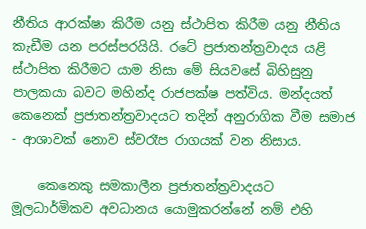නීතිය ආරක්ෂා කිරීම යනු ස්ථාපිත කිරීම යනු නීතිය කැඩීම යන පරස්පරයියි. රටේ ප්‍රජාතන්ත්‍රවාදය යළි ස්ථාපිත කිරීමට යාම නිසා මේ සියවසේ බිහිසුනු පාලකයා බවට මහින්ද රාජපක්ෂ පත්විය. මන්දයත් කෙනෙක් ප්‍රජාතන්ත්‍රවාදයට තදින් අනුරාගික වීම සමාජ - ආශාවක් නොව ස්වරෑප රාගයක් වන නිසාය.

    කෙනෙකු සමකාලීන ප්‍රජාතන්ත්‍රවාදයට මූලධාර්මිකව අවධානය යොමුකරන්නේ නම් එහි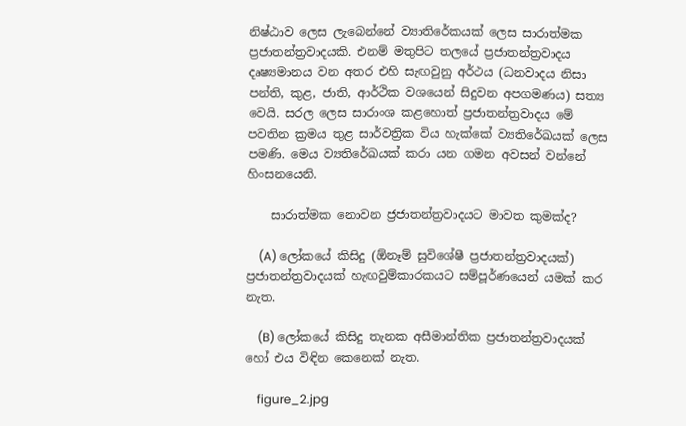නිෂ්ඨාව ලෙස ලැබෙන්නේ ව්‍යාතිරේකයක් ලෙස සාරාත්මක ප්‍රජාතන්ත්‍රවාදයකි. එනම් මතුපිට තලයේ ප්‍රජාතන්ත්‍රවාදය දෘෂ්‍යමානය වන අතර එහි සැඟවුනු අර්ථය (ධනවාදය නිසා පන්ති, කුළ, ජාති, ආර්ථික වශයෙන් සිදුවන අපගමණය) සත්‍ය වෙයි. සරල ලෙස සාරාංශ කළහොත් ප්‍රජාතන්ත්‍රවාදය මේ පවතින ක්‍රමය තුළ සාර්වත්‍රික විය හැක්කේ ව්‍යතිරේඛයක් ලෙස පමණි. මෙය ව්‍යතිරේඛයක් කරා යන ගමන අවසන් වන්නේ හිංසනයෙනි.

    සාරාත්මක නොවන ජ්‍රජාතන්ත්‍රවාදයට මාවත කුමක්ද?

    (A) ලෝකයේ කිසිදු (ඕනෑම් සුවිශේෂී ප්‍රජාතන්ත්‍රවාදයක්) ප්‍රජාතන්ත්‍රවාදයක් හැඟවුම්කාරකයට සම්පූර්ණයෙන් යමක් කර නැත.

    (B) ලෝකයේ කිසිදු තැනක අසීමාන්තික ප්‍රජාතන්ත්‍රවාදයක් හෝ එය විඳින කෙනෙක් නැත.

    figure_2.jpg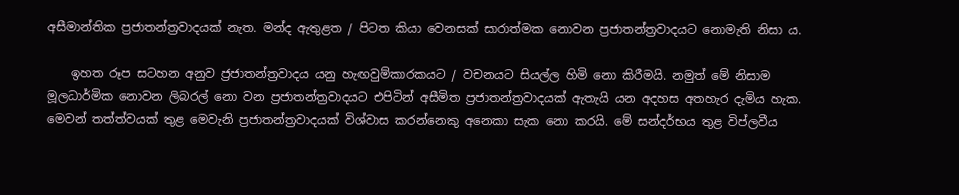අසීමාන්තික ප්‍රජාතන්ත්‍රවාදයක් නැත. මන්ද ඇතුළත / පිටත කියා වෙනසක් සාරාත්මක නොවන ප්‍රජාතන්ත්‍රවාදයට නොමැති නිසා ය.

    ඉහත රූප සටහන අනුව ජ්‍රජාතන්ත්‍රවාදය යනු හැඟවුම්කාරකයට / වචනයට සියල්ල හිමි නො කිරීමයි. නමුත් මේ නිසාම මූලධාර්මික නොවන ලිබරල් නො වන ප්‍රජාතන්ත්‍රවාදයට එපිටින් අසීමිත ප්‍රජාතන්ත්‍රවාදයක් ඇතැයි යන අදහස අතහැර දැමිය හැක. මෙවන් තත්ත්වයක් තුළ මෙවැනි ප්‍රජාතන්ත්‍රවාදයක් විශ්වාස කරන්නෙකු අනෙකා සැක නො කරයි. මේ සන්දර්භය තුළ විප්ලවීය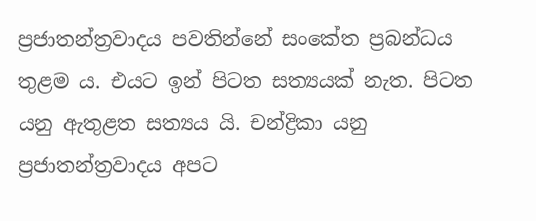ප්‍රජාතන්ත්‍රවාදය පවතින්නේ සංකේත ප්‍රබන්ධය තුළම ය. එයට ඉන් පිටත සත්‍යයක් නැත. පිටත යනු ඇතුළත සත්‍යය යි. චන්ද්‍රිකා යනු ප්‍රජාතන්ත්‍රවාදය අපට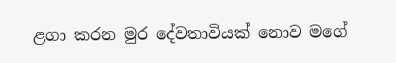ළගා කරන මුර දේවතාවියක් නොව මගේ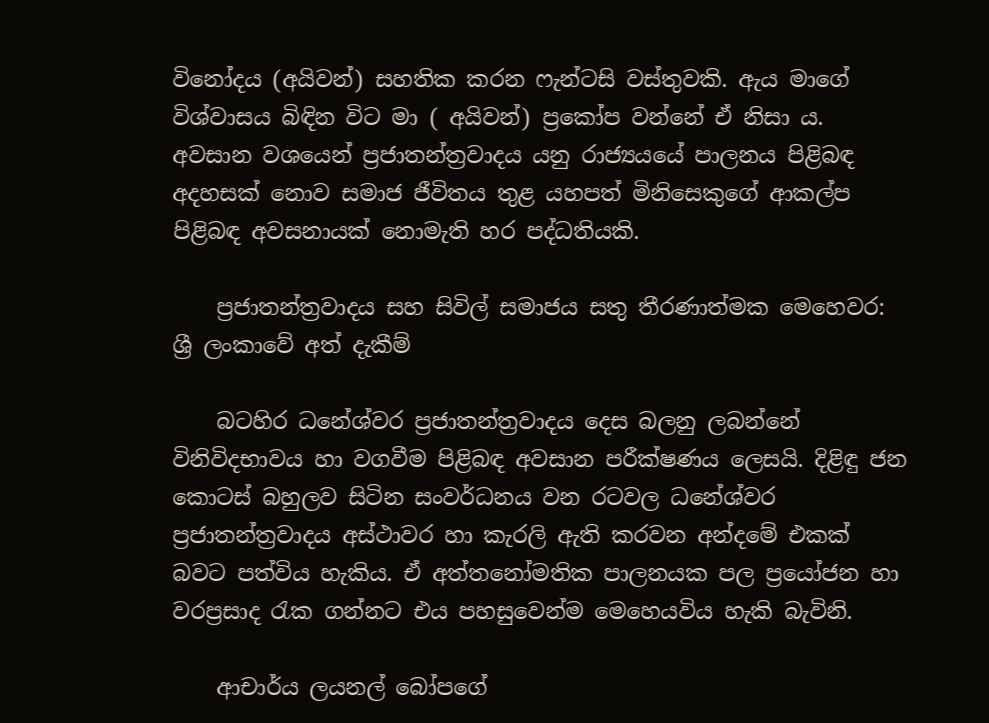විනෝදය (අයිවන්) සහතික කරන ෆැන්ටසි වස්තුවකි. ඇය මාගේ විශ්වාසය බිඳින විට මා ( අයිවන්) ප්‍රකෝප වන්නේ ඒ නිසා ය. අවසාන වශයෙන් ප්‍රජාතන්ත්‍රවාදය යනු රාජ්‍යයයේ පාලනය පිළිබඳ අදහසක් නොව සමාජ ජීවිතය තුළ යහපත් මිනිසෙකුගේ ආකල්ප පිළිබඳ අවසනායක් නොමැති හර පද්ධතියකි.

    ප්‍රජාතන්ත්‍රවාදය සහ සිවිල් සමාජය සතු තීරණාත්මක මෙහෙවර: ශ්‍රී ලංකාවේ අත් දැකීම්

    බටහිර ධනේශ්වර ප්‍රජාතන්ත්‍රවාදය දෙස බලනු ලබන්නේ විනිවිදභාවය හා වගවීම පිළිබඳ අවසාන පරීක්ෂණය ලෙසයි. දිළිඳු ජන කොටස් බහුලව සිටින සංවර්ධනය වන රටවල ධනේශ්වර ප්‍රජාතන්ත්‍රවාදය අස්ථාවර හා කැරලි ඇති කරවන අන්දමේ එකක් බවට පත්විය හැකිය. ඒ අත්තනෝමතික පාලනයක පල ප්‍රයෝජන හා වරප්‍රසාද රැක ගන්නට එය පහසුවෙන්ම මෙහෙයවිය හැකි බැවිනි.

    ආචාර්ය ලයනල් බෝපගේ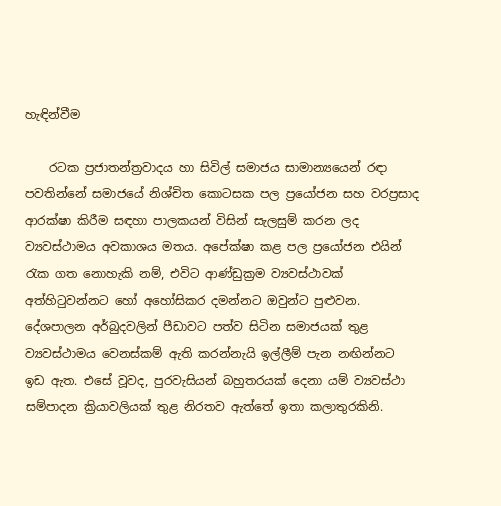හැඳින්වීම

    රටක ප්‍රජාතන්ත්‍රවාදය හා සිවිල් සමාජය සාමාන්‍යයෙන් රඳා පවතින්නේ සමාජයේ නිශ්චිත කොටසක පල ප්‍රයෝජන සහ වරප්‍රසාද ආරක්ෂා කිරීම සඳහා පාලකයන් විසින් සැලසුම් කරන ලද ව්‍යවස්ථාමය අවකාශය මතය. අපේක්ෂා කළ පල ප්‍රයෝජන එයින් රැක ගත නොහැකි නම්, එවිට ආණ්ඩුක්‍රම ව්‍යවස්ථාවක් අත්හිටුවන්නට හෝ අහෝසිකර දමන්නට ඔවුන්ට පුළුවන. දේශපාලන අර්බුදවලින් පීඩාවට පත්ව සිටින සමාජයක් තුළ ව්‍යවස්ථාමය වෙනස්කම් ඇති කරන්නැයි ඉල්ලීම් පැන නඟින්නට ඉඩ ඇත. එසේ වූවද, පුරවැසියන් බහුතරයක් දෙනා යම් ව්‍යවස්ථා සම්පාදන ක්‍රියාවලියක් තුළ නිරතව ඇත්තේ ඉතා කලාතුරකිනි.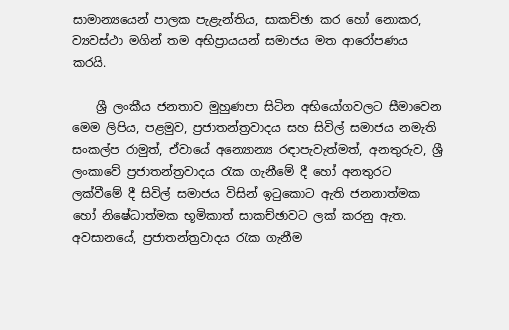සාමාන්‍යයෙන් පාලක පැළැන්තිය, සාකච්ඡා කර හෝ නොකර, ව්‍යවස්ථා මගින් තම අභිප්‍රායයන් සමාජය මත ආරෝපණය කරයි.

    ශ්‍රී ලංකීය ජනතාව මුහුණපා සිටින අභියෝගවලට සීමාවෙන මෙම ලිපිය, පළමුව, ප්‍රජාතන්ත්‍රවාදය සහ සිවිල් සමාජය නමැති සංකල්ප රාමුත්, ඒවායේ අන්‍යොන්‍ය රඳාපැවැත්මත්, අනතුරුව, ශ්‍රී ලංකාවේ ප්‍රජාතන්ත්‍රවාදය රැක ගැනීමේ දී හෝ අනතුරට ලක්වීමේ දී සිවිල් සමාජය විසින් ඉටුකොට ඇති ජනනාත්මක හෝ නිෂේධාත්මක භූමිකාත් සාකච්ඡාවට ලක් කරනු ඇත. අවසානයේ, ප්‍රජාතන්ත්‍රවාදය රැක ගැනීම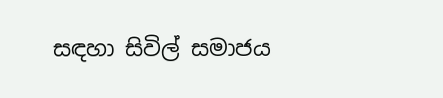සඳහා සිවිල් සමාජය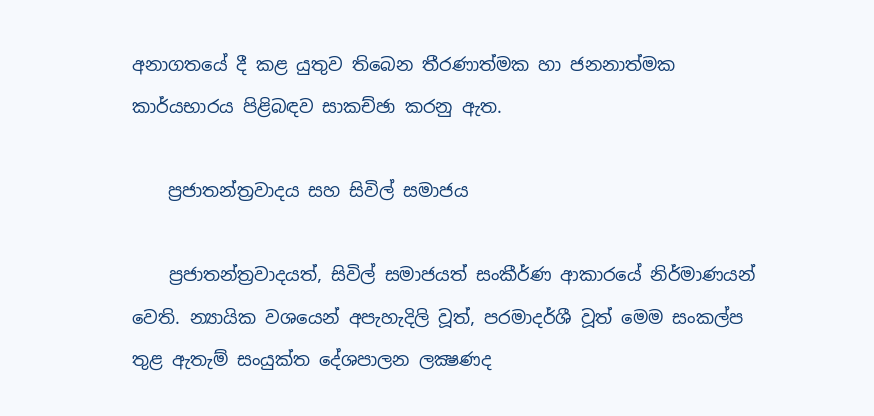අනාගතයේ දී කළ යුතුව තිබෙන තීරණාත්මක හා ජනනාත්මක කාර්යභාරය පිළිබඳව සාකච්ඡා කරනු ඇත.

    ප්‍රජාතන්ත්‍රවාදය සහ සිවිල් සමාජය

    ප්‍රජාතන්ත්‍රවාදයත්, සිවිල් සමාජයත් සංකීර්ණ ආකාරයේ නිර්මාණයන් වෙති. න්‍යායික වශයෙන් අපැහැදිලි වූත්, පරමාදර්ශී වූත් මෙම සංකල්ප තුළ ඇතැම් සංයුක්ත දේශපාලන ලක්‍ෂණද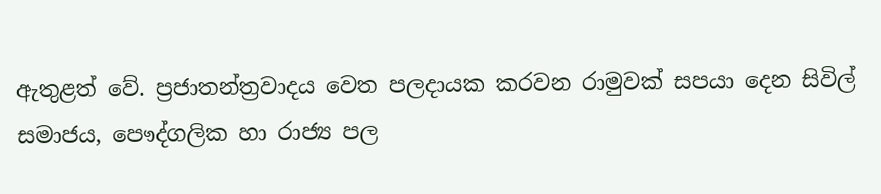ඇතුළත් වේ. ප්‍රජාතන්ත්‍රවාදය වෙ‍ත පලදායක කරවන රාමුවක් සපයා දෙන සිවිල් සමාජය, පෞද්ගලික හා රාජ්‍ය පල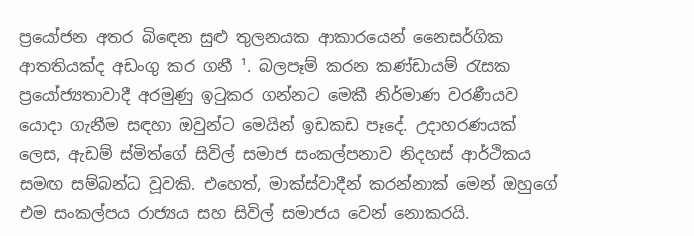ප්‍රයෝජන අතර බිඳෙන සුළු තුලනයක ආකාරයෙන් නෛසර්ගික ආතතියක්ද අඩංගු කර ගනී ¹. බලපෑම් කරන කණ්ඩායම් රැසක ප්‍රයෝජ්‍යතාවාදී අරමුණු ඉටුකර ගන්නට මෙකී නිර්මාණ වරණීයව යොදා ගැනීම සඳහා ඔවුන්ට මෙයින් ඉඩකඩ පෑදේ. උදාහරණයක් ලෙස, ඇඩම් ස්මිත්ගේ සිවිල් සමාජ සංකල්පනාව නිදහස් ආර්ථිකය සමඟ සම්බන්ධ වූවකි. එහෙත්, මාක්ස්වාදීන් කරන්නාක් මෙන් ඔහුගේ එම සංකල්පය රාජ්‍යය සහ සිවිල් සමාජය වෙන් නොකරයි.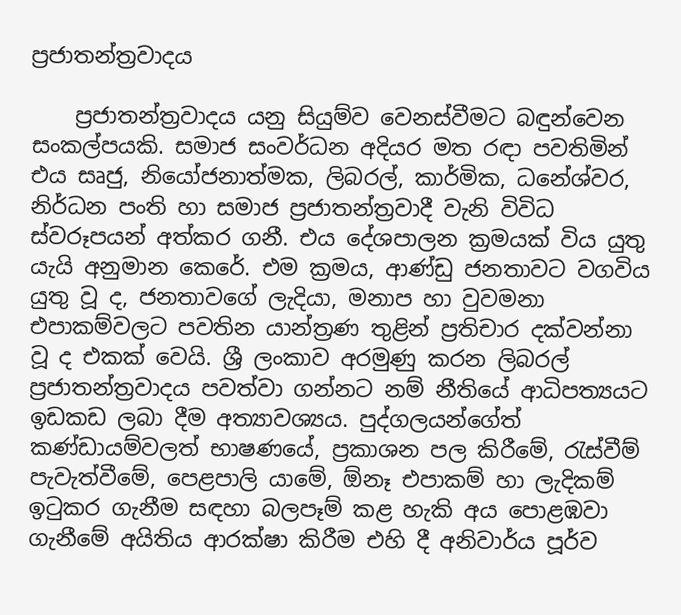ප්‍රජාතන්ත්‍රවාදය

    ප්‍රජාතන්ත්‍රවාදය යනු සියුම්ව වෙනස්වීමට බඳුන්වෙන සංකල්පයකි. සමාජ සංවර්ධන අදියර මත රඳා පවතිමින් එය සෘජු, නියෝජනාත්මක, ලිබරල්, කාර්මික, ධනේශ්වර, නිර්ධන පංති හා සමාජ ප්‍රජාතන්ත්‍රවාදී වැනි විවිධ ස්වරූපයන් අත්කර ගනී. එය දේශපාලන ක්‍රමයක් විය යුතු යැයි අනුමාන කෙරේ. එම ක්‍රමය, ආණ්ඩු ජනතාවට වගවිය යුතු වූ ද, ජනතාවගේ ලැදියා, මනාප හා වුවමනා එපාකම්වලට පවතින යාන්ත්‍රණ තුළින් ප්‍රතිචාර දක්වන්නා වූ ද එකක් වෙයි. ශ්‍රී ලංකාව අරමුණු කරන ලිබරල් ප්‍රජාතන්ත්‍රවාදය පවත්වා ගන්නට නම් නීතියේ ආධිපත්‍යයට ඉඩකඩ ලබා දීම අත්‍යාවශ්‍යය. පුද්ගලයන්ගේත් කණ්ඩායම්වලත් භාෂණයේ, ප්‍රකාශන පල කිරීමේ, රැස්වීම් පැවැත්වීමේ, පෙළපාලි යාමේ, ඕනෑ එපාකම් හා ලැදිකම් ඉටුකර ගැනීම සඳහා බලපෑම් කළ හැකි අය පොළඹවා ගැනීමේ අයිතිය ආරක්ෂා කිරීම එහි දී අනිවාර්ය පූර්ව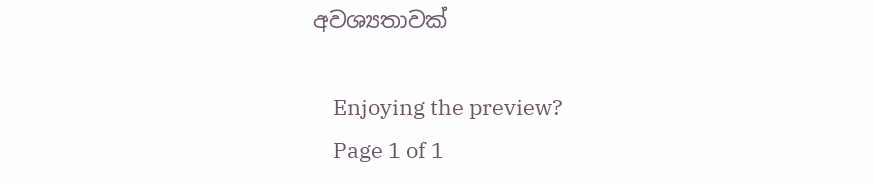අවශ්‍යතාවක්

    Enjoying the preview?
    Page 1 of 1